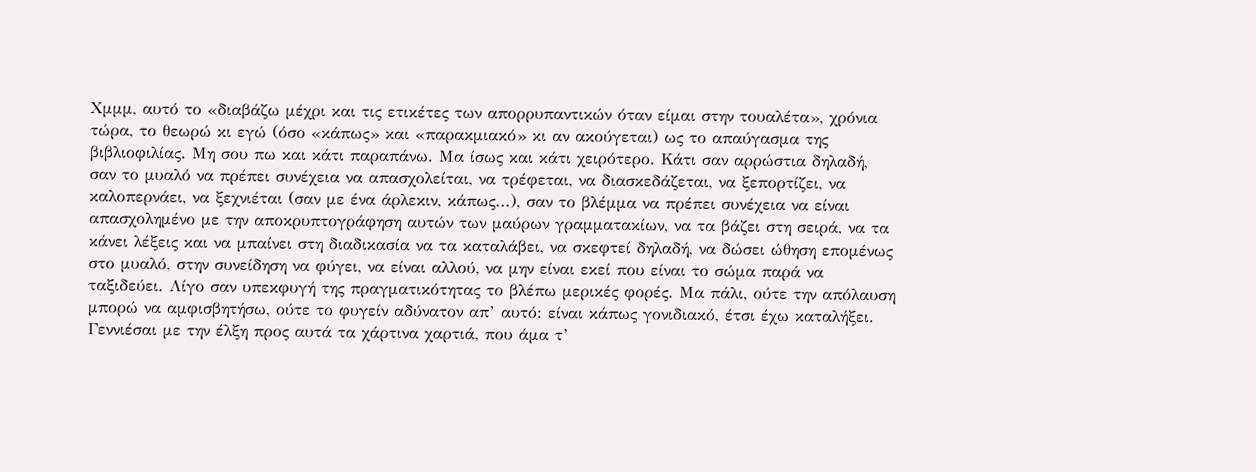Χμμμ, αυτό το «διαβάζω μέχρι και τις ετικέτες των απορρυπαντικών όταν είμαι στην τουαλέτα», χρόνια τώρα, το θεωρώ κι εγώ (όσο «κάπως» και «παρακμιακό» κι αν ακούγεται) ως το απαύγασμα της βιβλιοφιλίας. Μη σου πω και κάτι παραπάνω. Μα ίσως και κάτι χειρότερο. Κάτι σαν αρρώστια δηλαδή, σαν το μυαλό να πρέπει συνέχεια να απασχολείται, να τρέφεται, να διασκεδάζεται, να ξεπορτίζει, να καλοπερνάει, να ξεχνιέται (σαν με ένα άρλεκιν, κάπως...), σαν το βλέμμα να πρέπει συνέχεια να είναι απασχολημένο με την αποκρυπτογράφηση αυτών των μαύρων γραμματακίων, να τα βάζει στη σειρά, να τα κάνει λέξεις και να μπαίνει στη διαδικασία να τα καταλάβει, να σκεφτεί δηλαδή, να δώσει ώθηση επομένως στο μυαλό, στην συνείδηση να φύγει, να είναι αλλού, να μην είναι εκεί που είναι το σώμα παρά να ταξιδεύει. Λίγο σαν υπεκφυγή της πραγματικότητας το βλέπω μερικές φορές. Μα πάλι, ούτε την απόλαυση μπορώ να αμφισβητήσω, ούτε το φυγείν αδύνατον απ’ αυτό: είναι κάπως γονιδιακό, έτσι έχω καταλήξει. Γεννιέσαι με την έλξη προς αυτά τα χάρτινα χαρτιά, που άμα τ’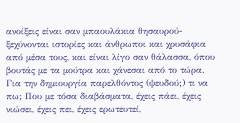ανοίξεις είναι σαν μπαουλάκια θησαυρού-ξεχύνονται ιστορίες και άνθρωποι και χρυσάφια από μέσα τους, και είναι λίγο σαν θάλασσα, όπου βουτάς με τα μούτρα και χάνεσαι από το τώρα. Για την δημιουργία παρελθόντος (ψευδού;) τι να πω; Που με τόσα διαβάσματα, έχεις πάει, έχεις νιώσει, έχεις πει, έχεις ερωτευτεί,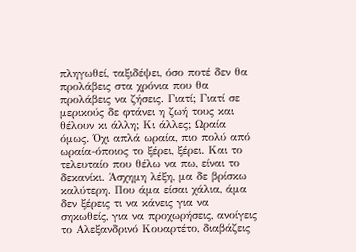πληγωθεί, ταξιδέψει, όσο ποτέ δεν θα προλάβεις στα χρόνια που θα προλάβεις να ζήσεις. Γιατί; Γιατί σε μερικούς δε φτάνει η ζωή τους και θέλουν κι άλλη; Κι άλλες; Ωραία όμως. Όχι απλά ωραία, πιο πολύ από ωραία-όποιος το ξέρει, ξέρει. Και το τελευταίο που θέλω να πω, είναι το δεκανίκι. Άσχημη λέξη, μα δε βρίσκω καλύτερη. Που άμα είσαι χάλια, άμα δεν ξέρεις τι να κάνεις για να σηκωθείς, για να προχωρήσεις, ανοίγεις το Αλεξανδρινό Κουαρτέτο, διαβάζεις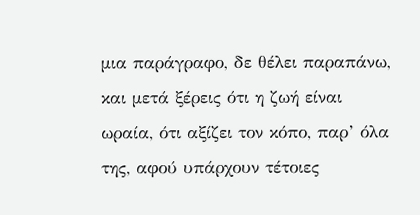μια παράγραφο, δε θέλει παραπάνω, και μετά ξέρεις ότι η ζωή είναι ωραία, ότι αξίζει τον κόπο, παρ’ όλα της, αφού υπάρχουν τέτοιες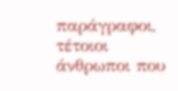παράγραφοι, τέτοιοι άνθρωποι που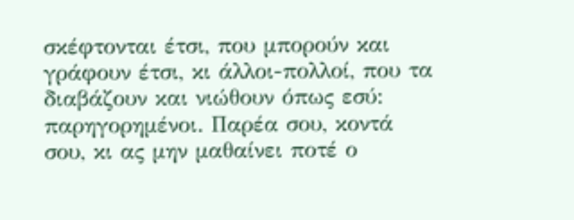σκέφτονται έτσι, που μπορούν και γράφουν έτσι, κι άλλοι-πολλοί, που τα διαβάζουν και νιώθουν όπως εσύ: παρηγορημένοι. Παρέα σου, κοντά σου, κι ας μην μαθαίνει ποτέ ο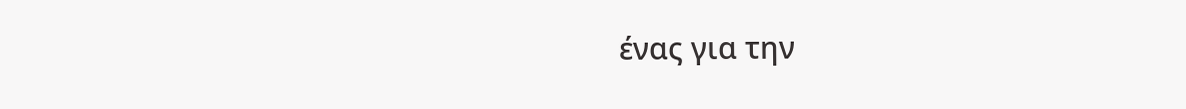ένας για την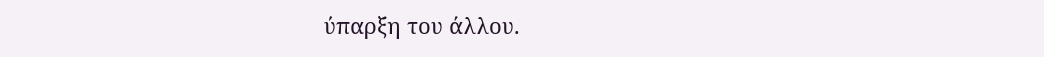ύπαρξη του άλλου.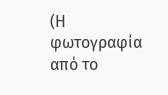(Η φωτογραφία από το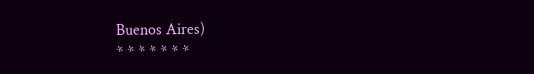Buenos Aires)
* * * * * * *